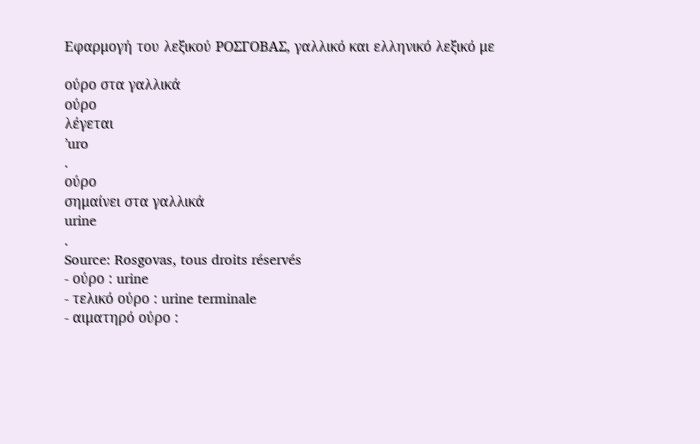Εφαρμογή του λεξικού ΡΟΣΓΟΒΑΣ, γαλλικό και ελληνικό λεξικό με

ούρο στα γαλλικά
ούρο
λέγεται
’uro
.
ούρο
σημαίνει στα γαλλικά
urine
.
Source: Rosgovas, tous droits réservés
- ούρο : urine
- τελικό ούρο : urine terminale
- αιματηρό ούρο :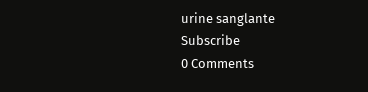urine sanglante
Subscribe
0 Comments